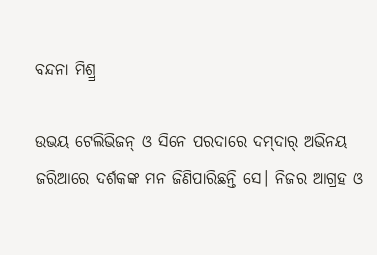ବନ୍ଦନା ମିଶ୍ର୍ର

ଉଭୟ ଟେଲିଭିଜନ୍‌ ଓ ସିନେ ପରଦାରେ ଦମ୍‌ଦାର୍‌ ଅଭିନୟ ଜରିଆରେ ଦର୍ଶକଙ୍କ ମନ ଜିଣିପାରିଛନ୍ତି ସେ। ନିଜର ଆଗ୍ରହ ଓ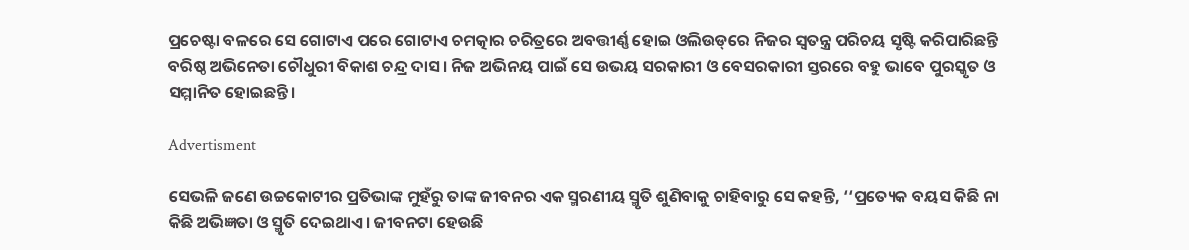ପ୍ରଚେଷ୍ଟା ବଳରେ ସେ ଗୋଟାଏ ପରେ ଗୋଟାଏ ଚମତ୍କାର ଚରିତ୍ରରେ ଅବତ୍ତୀର୍ଣ୍ଣ ହୋଇ ଓଲିଉଡ୍‌ରେ ନିଜର ସ୍ବତନ୍ତ୍ର ପରିଚୟ ସୃଷ୍ଟି କରିପାରିଛନ୍ତି ବରିଷ୍ଠ ଅଭିନେତା ଚୌଧୁରୀ ବିକାଶ ଚନ୍ଦ୍ର ଦାସ। ନିଜ ଅଭିନୟ ପାଇଁ ସେ ଉଭୟ ସରକାରୀ ଓ ବେସରକାରୀ ସ୍ତରରେ ବହୁ ଭାବେ ପୁରସ୍କୃତ ଓ ସମ୍ମାନିତ ହୋଇଛନ୍ତି।

Advertisment

ସେଭଳି ଜଣେ ଉଚ୍ଚକୋଟୀର ପ୍ରତିଭାଙ୍କ ମୁହଁରୁ ତାଙ୍କ ଜୀବନର ଏକ ସ୍ମରଣୀୟ ସ୍ମୃତି ଶୁଣିବାକୁ ଚାହିବାରୁ ସେ କହନ୍ତି, ‘‘ପ୍ରତ୍ୟେକ ବୟସ କିଛି ନା କିଛି ଅଭିଜ୍ଞତା ଓ ସ୍ମୃତି ଦେଇଥାଏ। ଜୀବନଟା ହେଉଛି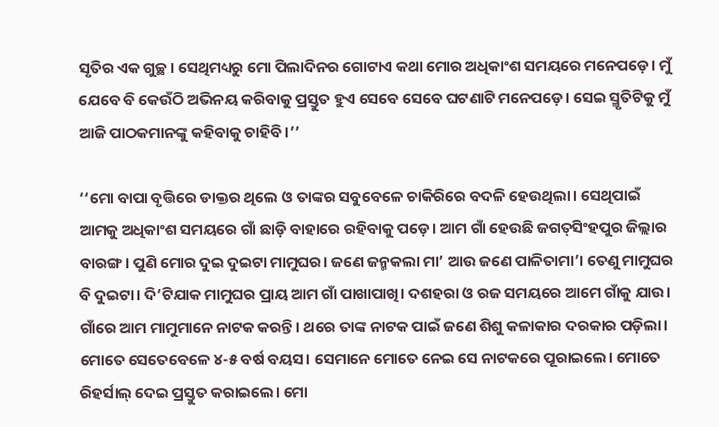ସୃତିର ଏକ ଗୁଚ୍ଛ। ସେଥିମଧ୍ୟରୁ ମୋ ପିଲାଦିନର ଗୋଟାଏ କଥା ମୋର ଅଧିକାଂଶ ସମୟରେ ମନେପଡ଼େ। ମୁଁ ଯେବେ ବି କେଉଁଠି ଅଭିନୟ କରିବାକୁ ପ୍ରସ୍ତୁତ ହୁଏ ସେବେ‌ ସେବେ ଘଟଣାଟି ମନେପଡ଼େ। ସେଇ ସ୍ମୃତିଟିକୁ ମୁଁ ଆଜି ପାଠକମାନଙ୍କୁ କହିବାକୁ ଚାହିବି।’’

‘‘ମୋ ବାପା ବୃତ୍ତିରେ ଡାକ୍ତର ଥିଲେ ଓ ତାଙ୍କର ସବୁବେଳେ ଚାକିରିରେ ବଦଳି ହେଉଥିଲା। ସେଥିପାଇଁ ଆମକୁ ଅଧିକାଂଶ ସମୟରେ ଗାଁ ଛାଡ଼ି ବାହାରେ ରହିବାକୁ ପଡ଼େ। ଆମ ଗାଁ ହେଉଛି ଜଗତ୍‌ସିଂହପୁର ଜିଲ୍ଲାର ବାରଙ୍ଗ। ପୁଣି ମୋର ଦୁଇ ଦୁଇଟା ମାମୁଘର। ଜଣେ ଜନ୍ମକଲା ମା’ ଆଉ ଜଣେ ପାଳିତାମା’। ତେଣୁ ମାମୁଘର ବି ଦୁଇଟା। ଦି’ଟିଯାକ ମାମୁଘର ପ୍ରାୟ ଆମ ଗାଁ ପାଖାପାଖି। ଦଶହରା ଓ ରଜ ସମୟରେ ଆମେ ଗାଁକୁ ଯାଉ। ଗାଁରେ ଆମ ମାମୁମାନେ ନାଟକ କରନ୍ତି। ଥରେ ତାଙ୍କ ନାଟକ ପାଇଁ ଜଣେ ଶିଶୁ କଳାକାର ଦରକାର ପଡ଼ିଲା। ମୋତେ ସେତେବେଳେ ୪-୫ ବର୍ଷ ବୟସ। ସେମାନେ ମୋତେ ନେଇ ସେ ନାଟକରେ ପୂରାଇଲେ। ମୋତେ ରିହର୍ସାଲ୍‌ ଦେଇ ପ୍ରସ୍ତୁତ କରାଇଲେ। ମୋ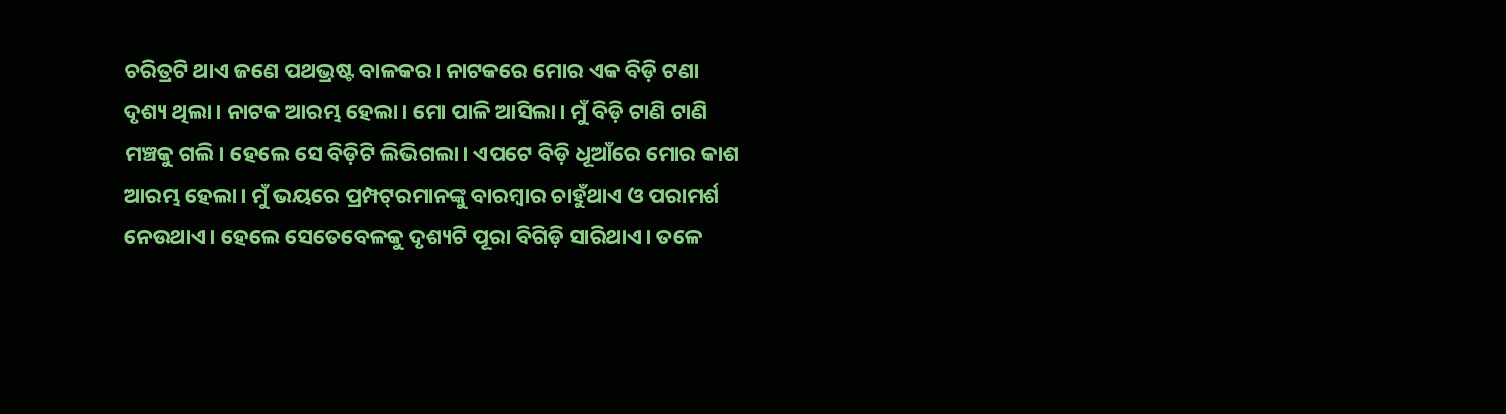ଚରିତ୍ରଟି ଥାଏ ଜଣେ ପଥଭ୍ରଷ୍ଟ ବାଳକର। ନାଟକରେ ମୋର ଏକ ବିଡ଼ି ଟଣା ଦୃଶ୍ୟ ଥିଲା। ନାଟକ ଆରମ୍ଭ ହେଲା। ମୋ ପାଳି ଆସିଲା। ମୁଁ ବିଡ଼ି ଟାଣି ଟାଣି ମଞ୍ଚକୁ ଗଲି। ହେଲେ ସେ ବିଡ଼ିଟି ଲିଭିଗଲା। ଏପଟେ ବିଡ଼ି ଧୂଆଁରେ ମୋର କାଶ ଆରମ୍ଭ ହେଲା। ମୁଁ ଭୟରେ ପ୍ରମ୍ପଟ୍‌ରମାନଙ୍କୁ ବାରମ୍ବାର ଚାହୁଁଥାଏ ଓ ପରାମର୍ଶ ନେଉଥାଏ। ହେଲେ ସେତେବେଳକୁ ଦୃଶ୍ୟଟି ପୂରା ବିଗିଡ଼ି ସାରିଥାଏ। ତଳେ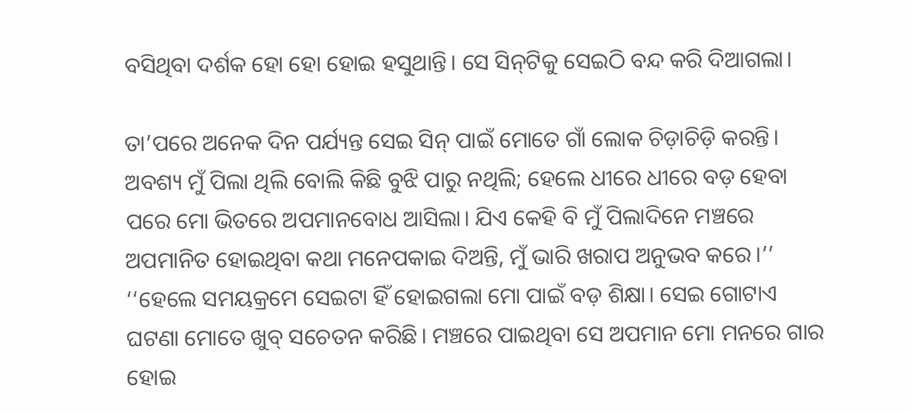ବସିଥିବା ଦର୍ଶକ ହୋ ହୋ ହୋଇ ହସୁଥାନ୍ତି। ସେ ସିନ୍‌ଟିକୁ ସେଇଠି ବନ୍ଦ କରି ଦିଆଗଲା।

ତା’ପରେ ଅନେକ ଦିନ ପର୍ଯ୍ୟନ୍ତ ସେଇ ସିନ୍‌ ପାଇଁ ମୋତେ ଗାଁ ଲୋକ ଚିଡ଼ାଚିଡ଼ି କରନ୍ତି। ଅବଶ୍ୟ ମୁଁ ପିଲା ଥିଲି ବୋଲି କିଛି ବୁଝି ପାରୁ ନଥିଲି; ହେଲେ ଧୀରେ ଧୀରେ ବଡ଼ ହେବା ପରେ ମୋ ଭିତରେ ଅପମାନବୋଧ ଆସିଲା। ଯିଏ କେହି ବି ମୁଁ ପିଲାଦିନେ ମଞ୍ଚରେ ଅପମାନିତ ହୋଇଥିବା କଥା ମନେପକାଇ ଦିଅନ୍ତି, ମୁଁ ଭାରି ଖରାପ ଅନୁଭବ କରେ।’’ ‘‘ହେଲେ ସମୟକ୍ରମେ ସେଇଟା ହିଁ ହୋଇଗଲା ମୋ ପାଇଁ ବଡ଼ ଶିକ୍ଷା। ସେଇ ଗୋଟାଏ ଘଟଣା ମୋତେ ଖୁବ୍‌ ସଚେତନ କରିଛି। ମଞ୍ଚରେ ପାଇଥିବା ସେ ଅପମାନ ମୋ ମନରେ ଗାର ହୋଇ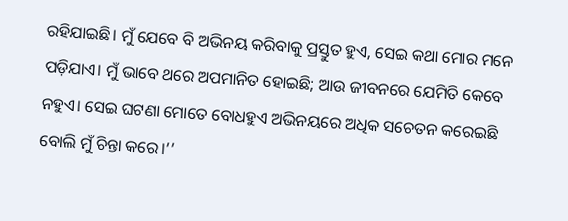ରହିଯାଇଛି। ମୁଁ ଯେବେ ବି ଅଭିନୟ କରିବାକୁ ପ୍ରସ୍ତୁତ ହୁଏ, ସେଇ କଥା ମୋର ମନେ ପଡ଼ିଯାଏ। ମୁଁ ଭାବେ ଥରେ ଅପମାନିତ ହୋଇଛି; ଆଉ ଜୀବନରେ ଯେମିତି କେବେ ନହୁଏ। ସେଇ ଘଟଣା ମୋତେ ବୋଧହୁଏ ଅଭିନୟରେ ଅଧିକ ସଚେତନ କରେଇଛି ବୋଲି ମୁଁ ଚିନ୍ତା କରେ।’’